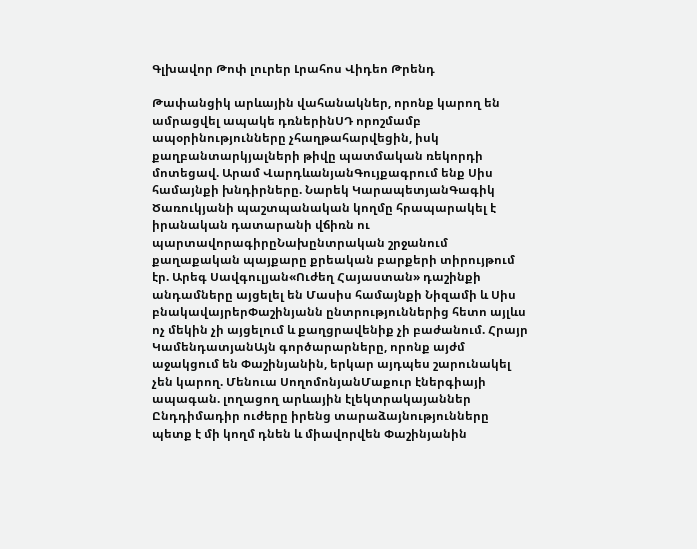Գլխավոր Թոփ լուրեր Լրահոս Վիդեո Թրենդ

Թափանցիկ արևային վահանակներ, որոնք կարող են ամրացվել ապակե դռներինՍԴ որոշմամբ ապօրինությունները չհաղթահարվեցին, իսկ քաղբանտարկյալների թիվը պատմական ռեկորդի մոտեցավ. Արամ ՎարդևանյանԳույքագրում ենք Սիս համայնքի խնդիրները. Նարեկ ԿարապետյանԳագիկ Ծառուկյանի պաշտպանական կողմը հրապարակել է իրանական դատարանի վճիռն ու պարտավորագիրըՆախընտրական շրջանում քաղաքական պայքարը քրեական բարքերի տիրույթում էր. Արեգ Սավգուլյան«Ուժեղ Հայաստան» դաշինքի անդամները այցելել են Մասիս համայնքի Նիզամի և Սիս բնակավայրերՓաշինյանն ընտրություններից հետո այլևս ոչ մեկին չի այցելում և քաղցրավենիք չի բաժանում. Հրայր ԿամենդատյանԱյն գործարարները, որոնք այժմ աջակցում են Փաշինյանին, երկար այդպես շարունակել չեն կարող. Մենուա ՍողոմոնյանՄաքուր էներգիայի ապագան. լողացող արևային էլեկտրակայաններ Ընդդիմադիր ուժերը իրենց տարաձայնությունները պետք է մի կողմ դնեն և միավորվեն Փաշինյանին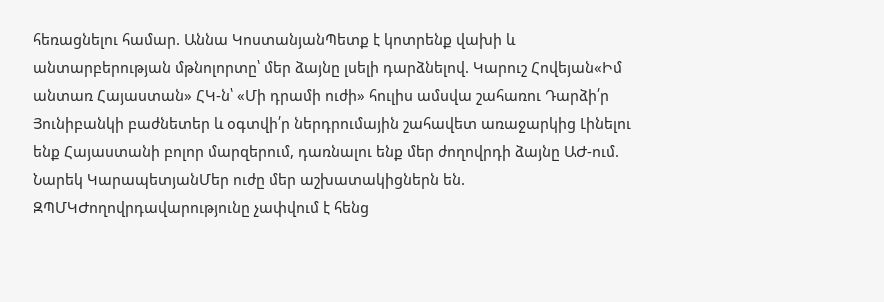հեռացնելու համար. Աննա ԿոստանյանՊետք է կոտրենք վախի և անտարբերության մթնոլորտը՝ մեր ձայնը լսելի դարձնելով. Կարուշ Հովեյան«Իմ անտառ Հայաստան» ՀԿ-ն՝ «Մի դրամի ուժի» հուլիս ամսվա շահառու Դարձի՛ր Յունիբանկի բաժնետեր և օգտվի՛ր ներդրումային շահավետ առաջարկից Լինելու ենք Հայաստանի բոլոր մարզերում, դառնալու ենք մեր ժողովրդի ձայնը ԱԺ-ում. Նարեկ ԿարապետյանՄեր ուժը մեր աշխատակիցներն են. ԶՊՄԿԺողովրդավարությունը չափվում է հենց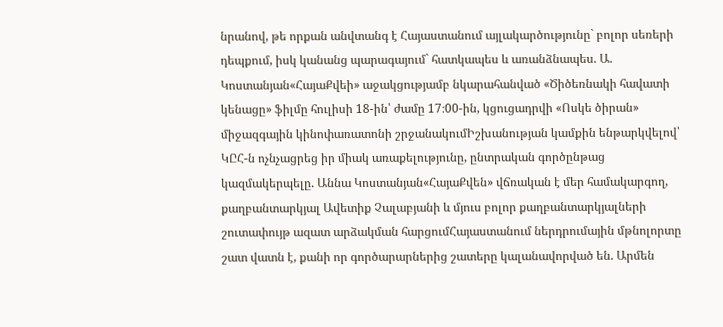նրանով, թե որքան անվտանգ է Հայաստանում այլակարծությունը` բոլոր սեռերի դեպքում, իսկ կանանց պարագայում` հատկապես և առանձնապես. Ա. Կոստանյան«ՀայաՔվեի» աջակցությամբ նկարահանված «Ծիծեռնակի հավատի կենացը» ֆիլմը հուլիսի 18-ին՝ ժամը 17։00-ին, կցուցադրվի «Ոսկե ծիրան» միջազգային կինոփառատոնի շրջանակումԻշխանության կամքին ենթարկվելով՝ ԿԸՀ-ն ոչնչացրեց իր միակ առաքելությունը, ընտրական գործընթաց կազմակերպելը. Աննա Կոստանյան«ՀայաՔվեն» վճռական է մեր համակարգող, քաղբանտարկյալ Ավետիք Չալաբյանի և մյուս բոլոր քաղբանտարկյալների շուտափույթ ազատ արձակման հարցումՀայաստանում ներդրումային մթնոլորտը շատ վատն է, քանի որ գործարարներից շատերը կալանավորված են. Արմեն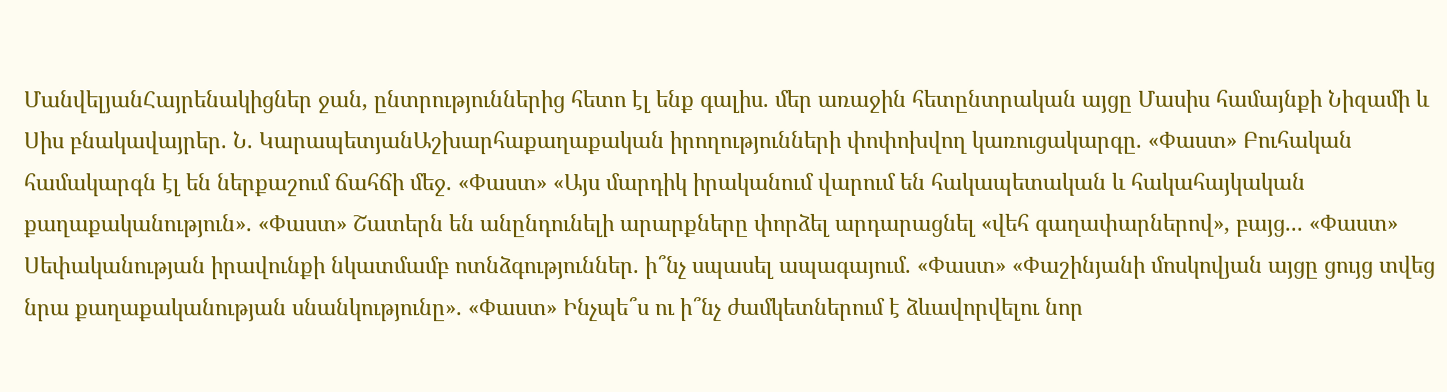ՄանվելյանՀայրենակիցներ ջան, ընտրություններից հետո էլ ենք գալիս. մեր առաջին հետընտրական այցը Մասիս համայնքի Նիզամի և Սիս բնակավայրեր. Ն. ԿարապետյանԱշխարհաքաղաքական իրողությունների փոփոխվող կառուցակարգը. «Փաստ» Բուհական համակարգն էլ են ներքաշում ճահճի մեջ. «Փաստ» «Այս մարդիկ իրականում վարում են հակապետական և հակահայկական քաղաքականություն». «Փաստ» Շատերն են անընդունելի արարքները փորձել արդարացնել «վեհ գաղափարներով», բայց... «Փաստ» Սեփականության իրավունքի նկատմամբ ոտնձգություններ. ի՞նչ սպասել ապագայում. «Փաստ» «Փաշինյանի մոսկովյան այցը ցույց տվեց նրա քաղաքականության սնանկությունը». «Փաստ» Ինչպե՞ս ու ի՞նչ ժամկետներում է ձևավորվելու նոր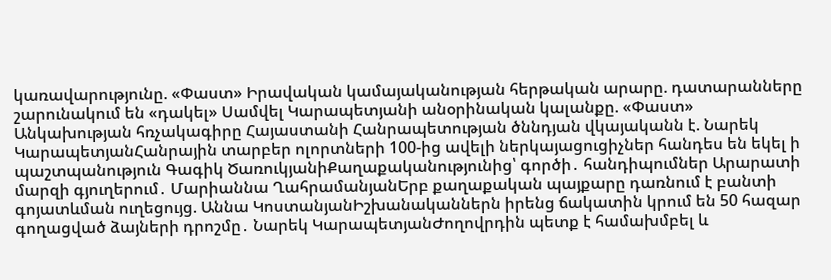կառավարությունը. «Փաստ» Իրավական կամայականության հերթական արարը. դատարանները շարունակում են «դակել» Սամվել Կարապետյանի անօրինական կալանքը. «Փաստ» Անկախության հռչակագիրը Հայաստանի Հանրապետության ծննդյան վկայականն է. Նարեկ ԿարապետյանՀանրային տարբեր ոլորտների 100-ից ավելի ներկայացուցիչներ հանդես են եկել ի պաշտպանություն Գագիկ ԾառուկյանիՔաղաքականությունից՝ գործի․ հանդիպումներ Արարատի մարզի գյուղերում․ Մարիաննա ՂահրամանյանԵրբ քաղաքական պայքարը դառնում է բանտի գոյատևման ուղեցույց. Աննա ԿոստանյանԻշխանականներն իրենց ճակատին կրում են 50 հազար գողացված ձայների դրոշմը․ Նարեկ ԿարապետյանԺողովրդին պետք է համախմբել և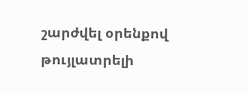շարժվել օրենքով թույլատրելի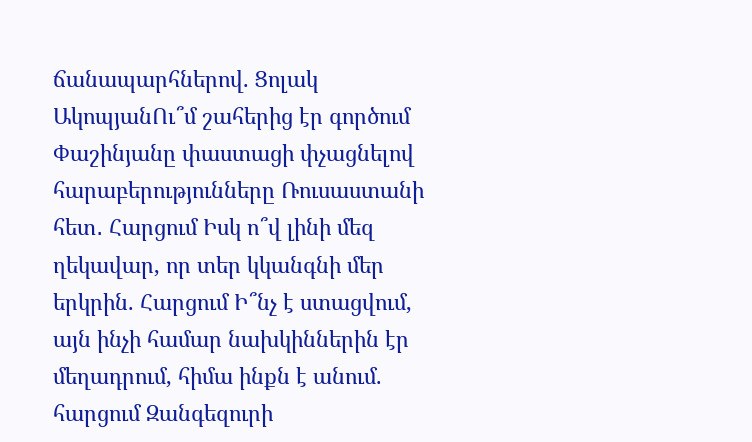ճանապարհներով. Ցոլակ ԱկոպյանՈւ՞մ շահերից էր գործում Փաշինյանը փաստացի փչացնելով հարաբերությունները Ռուսաստանի հետ․ Հարցում Իսկ ո՞վ լինի մեզ ղեկավար, որ տեր կկանգնի մեր երկրին. Հարցում Ի՞նչ է ստացվում, այն ինչի համար նախկիններին էր մեղադրում, հիմա ինքն է անում. հարցում Զանգեզուրի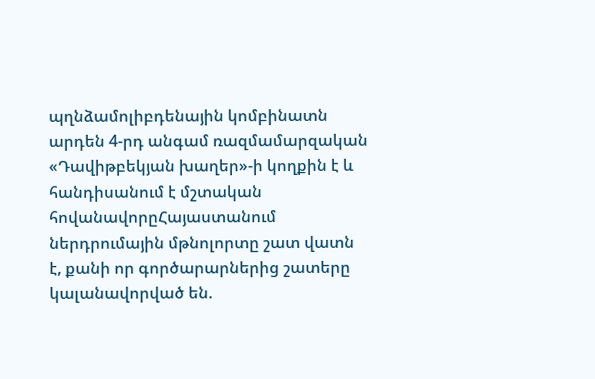պղնձամոլիբդենային կոմբինատն արդեն 4-րդ անգամ ռազմամարզական «Դավիթբեկյան խաղեր»-ի կողքին է և հանդիսանում է մշտական հովանավորըՀայաստանում ներդրումային մթնոլորտը շատ վատն է, քանի որ գործարարներից շատերը կալանավորված են.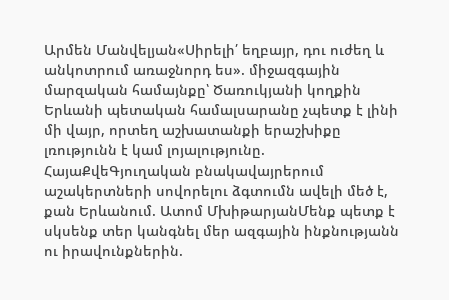Արմեն Մանվելյան«Սիրելի՛ եղբայր, դու ուժեղ և անկոտրում առաջնորդ ես». միջազգային մարզական համայնքը՝ Ծառուկյանի կողքին Երևանի պետական համալսարանը չպետք է լինի մի վայր, որտեղ աշխատանքի երաշխիքը լռությունն է կամ լոյալությունը. ՀայաՔվեԳյուղական բնակավայրերում աշակերտների սովորելու ձգտումն ավելի մեծ է, քան Երևանում. Ատոմ ՄխիթարյանՄենք պետք է սկսենք տեր կանգնել մեր ազգային ինքնությանն ու իրավունքներին.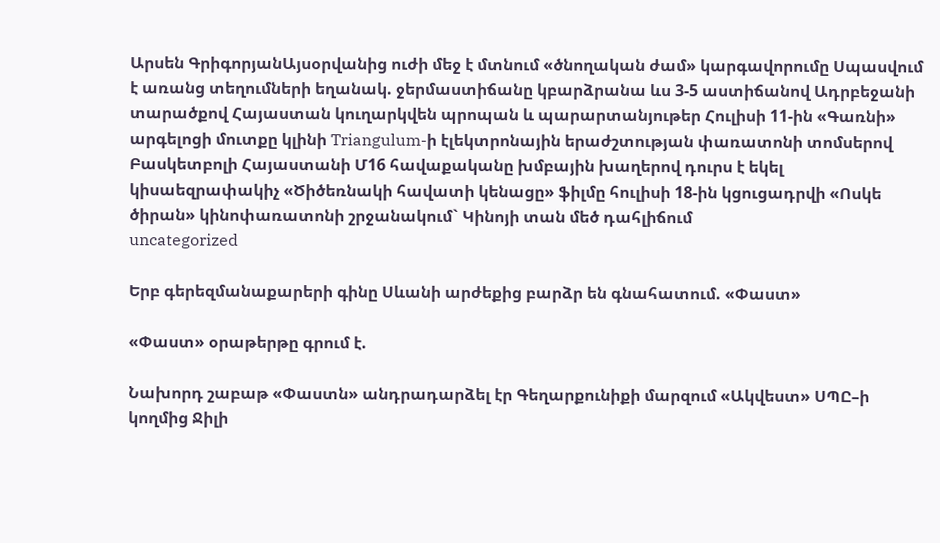Արսեն ԳրիգորյանԱյսօրվանից ուժի մեջ է մտնում «ծնողական ժամ» կարգավորումը Սպասվում է առանց տեղումների եղանակ. ջերմաստիճանը կբարձրանա ևս 3-5 աստիճանով Ադրբեջանի տարածքով Հայաստան կուղարկվեն պրոպան և պարարտանյութեր Հուլիսի 11-ին «Գառնի» արգելոցի մուտքը կլինի Triangulum-ի էլեկտրոնային երաժշտության փառատոնի տոմսերով Բասկետբոլի Հայաստանի Մ16 հավաքականը խմբային խաղերով դուրս է եկել կիսաեզրափակիչ «Ծիծեռնակի հավատի կենացը» ֆիլմը հուլիսի 18-ին կցուցադրվի «Ոսկե ծիրան» կինոփառատոնի շրջանակում` Կինոյի տան մեծ դահլիճում
uncategorized

Երբ գերեզմանաքարերի գինը Սևանի արժեքից բարձր են գնահատում. «Փաստ»

«Փաստ» օրաթերթը գրում է.

Նախորդ շաբաթ «Փաստն» անդրադարձել էր Գեղարքունիքի մարզում «Ակվեստ» ՍՊԸ–ի կողմից Ջիլի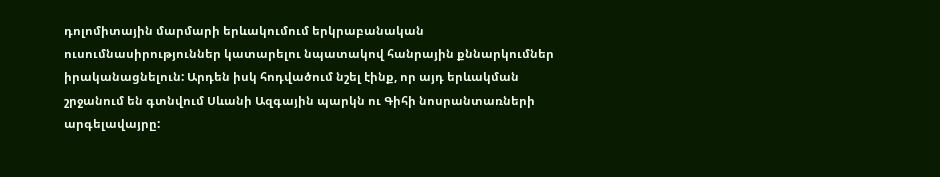դոլոմիտային մարմարի երևակումում երկրաբանական ուսումնասիրություններ կատարելու նպատակով հանրային քննարկումներ իրականացնելուն: Արդեն իսկ հոդվածում նշել էինք, որ այդ երևակման շրջանում են գտնվում Սևանի Ազգային պարկն ու Գիհի նոսրանտառների արգելավայրը: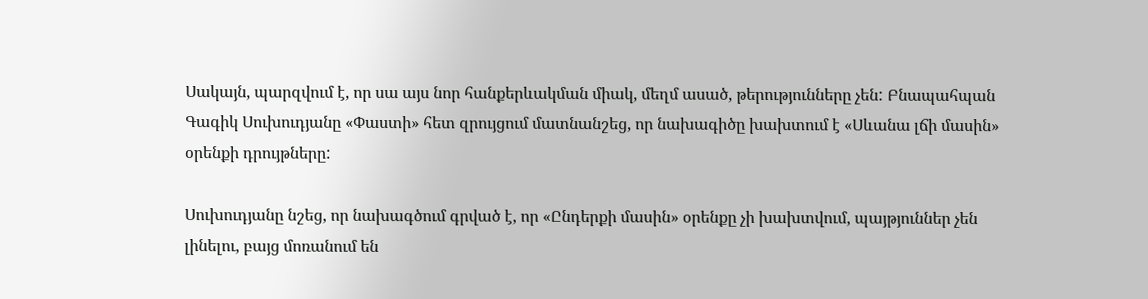Սակայն, պարզվում է, որ սա այս նոր հանքերևակման միակ, մեղմ ասած, թերությունները չեն: Բնապահպան Գագիկ Սուխուդյանը «Փաստի» հետ զրույցում մատնանշեց, որ նախագիծը խախտում է «Սևանա լճի մասին» օրենքի դրույթները:

Սուխուդյանը նշեց, որ նախագծում գրված է, որ «Ընդերքի մասին» օրենքը չի խախտվում, պայթյուններ չեն լինելու, բայց մոռանում են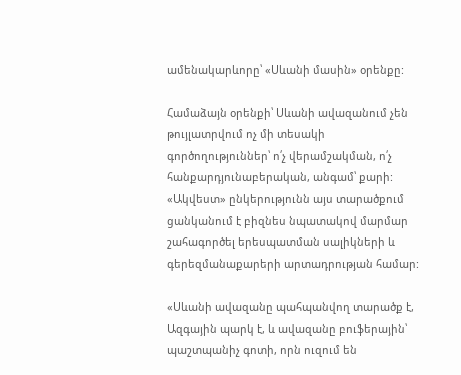ամենակարևորը՝ «Սևանի մասին» օրենքը:

Համաձայն օրենքի՝ Սևանի ավազանում չեն թույլատրվում ոչ մի տեսակի գործողություններ՝ ո՛չ վերամշակման, ո՛չ հանքարդյունաբերական, անգամ՝ քարի: «Ակվեստ» ընկերությունն այս տարածքում ցանկանում է բիզնես նպատակով մարմար շահագործել երեսպատման սալիկների և գերեզմանաքարերի արտադրության համար:

«Սևանի ավազանը պահպանվող տարածք է, Ազգային պարկ է, և ավազանը բուֆերային՝ պաշտպանիչ գոտի, որն ուզում են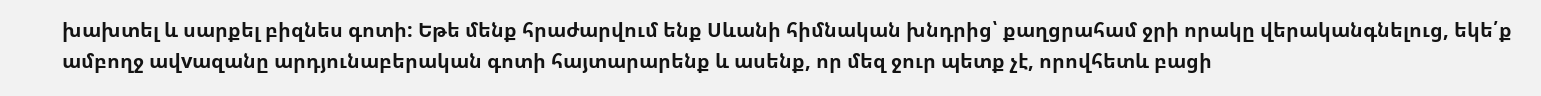խախտել և սարքել բիզնես գոտի: Եթե մենք հրաժարվում ենք Սևանի հիմնական խնդրից՝ քաղցրահամ ջրի որակը վերականգնելուց, եկե՛ք ամբողջ ավvազանը արդյունաբերական գոտի հայտարարենք և ասենք, որ մեզ ջուր պետք չէ, որովհետև բացի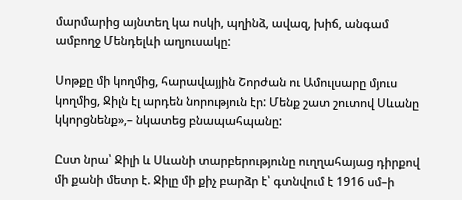մարմարից այնտեղ կա ոսկի, պղինձ, ավազ, խիճ, անգամ ամբողջ Մենդելևի աղյուսակը:

Սոթքը մի կողմից, հարավայյին Շորժան ու Ամուլսարը մյուս կողմից, Ջիլն էլ արդեն նորություն էր: Մենք շատ շուտով Սևանը կկորցնենք»,– նկատեց բնապահպանը:

Ըստ նրա՝ Ջիլի և Սևանի տարբերությունը ուղղահայաց դիրքով մի քանի մետր է. Ջիլը մի քիչ բարձր է՝ գտնվում է 1916 սմ–ի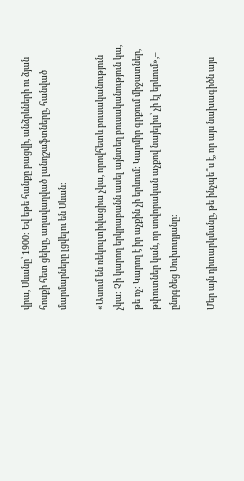վրա, Սևանը՝ 1900: Եվ եթե հանքը բացվի, անձրևների ու ձյան հոսքի հետ ցեխը, աղավաղված լանդշաֆտները, հանված մարմարները լցվելու են Սևան:

«Ասում են ռեկուլտիվացիա չկա, որովհետև բուսականություն չկա: Չի կարող երկրաբանն ասել այնտեղ բուսականություն կա, թե ոչ: Կարող է իր աչքին չի երևում: Կարմիր գրքում միջատներ, թփուտներ կան, որ սովորական աչքով նայելիս՝ չի էլ երևում»,– ընդգծեց Սուխուդյանը:

Մեր այն դիտարկմանը, թե ինչպե՞ս է, որ այս նախագիծն այս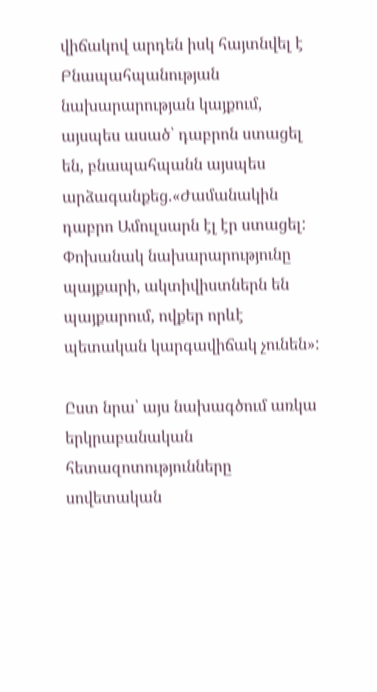վիճակով արդեն իսկ հայտնվել է Բնապահպանության նախարարության կայքում, այսպես ասած՝ դաբրոն ստացել են, բնապահպանն այսպես արձագանքեց.«Ժամանակին դաբրո Ամուլսարն էլ էր ստացել: Փոխանակ նախարարությունը պայքարի, ակտիվիստներն են պայքարում, ովքեր որևէ պետական կարգավիճակ չունեն»:

Ըստ նրա՝ այս նախագծում առկա երկրաբանական հետազոտությունները սովետական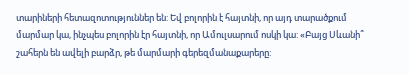տարիների հետազոտություններ են: Եվ բոլորին է հայտնի, որ այդ տարածքում մարմար կա, ինչպես բոլորին էր հայտնի, որ Ամուլսարում ոսկի կա: «Բայց Սևանի՞ շահերն են ավելի բարձր, թե մարմարի գերեզմանաքարերը: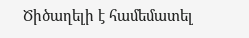Ծիծաղելի է համեմատել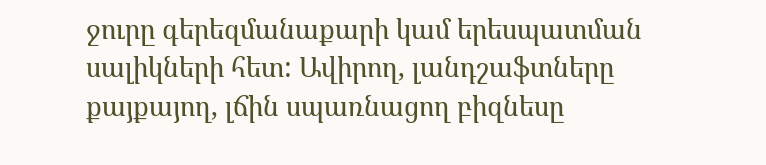ջուրը գերեզմանաքարի կամ երեսպատման սալիկների հետ: Ավիրող, լանդշաֆտները քայքայող, լճին սպառնացող բիզնեսը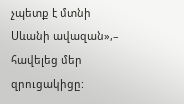չպետք է մտնի Սևանի ավազան»,– հավելեց մեր զրուցակիցը: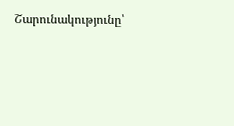Շարունակությունը՝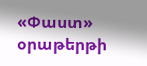«Փաստ» օրաթերթի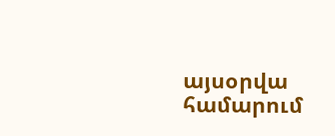այսօրվա համարում